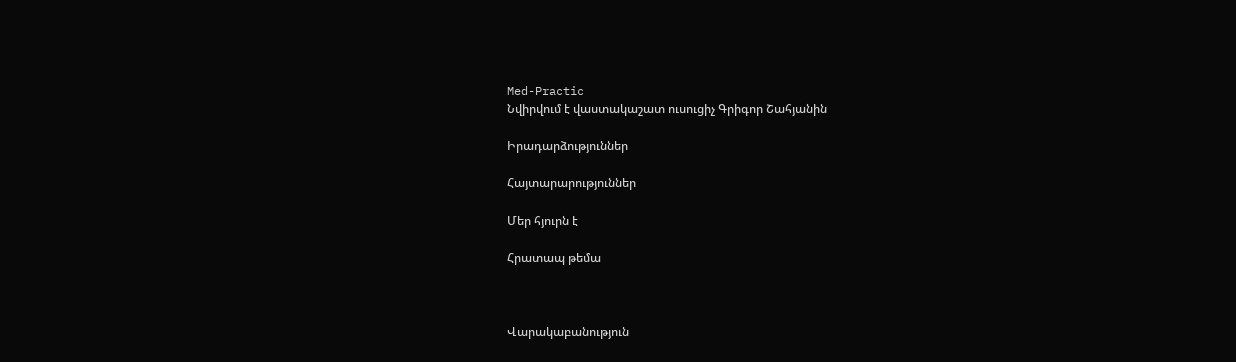Med-Practic
Նվիրվում է վաստակաշատ ուսուցիչ Գրիգոր Շահյանին

Իրադարձություններ

Հայտարարություններ

Մեր հյուրն է

Հրատապ թեմա



Վարակաբանություն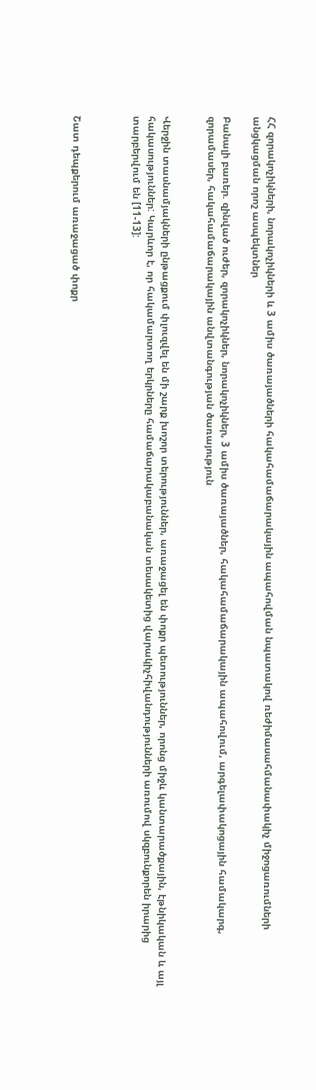ՀՀ զորակոչիկների, նորակոչիկների և 3 ամիս ծառայածների հակահամաճարակային ապահովման նպատակով ռեժիմասահմանափակիչ միջոցառումների անցկացման որոշ ասպեկտներ

Բանալի բառեր. զինված ուժեր, զորակոչիկներ, նորակոչիկներ, 3 ամիս ծառայածներ, հակահամաճարակային ապահովում, արգելափակոցային համակարգ, զորամասեր, հակահամաճարակային անվտանգության ծառայություն


Վերջին տասնամյակների ընթացքում փլուզվել են մի շարք խոշոր տերություններ, առաջացել են փոքր պետություններ, որոնց միջև կանտարածքային, էթնիկական և այլ հակասություններ: Կարևոր է, որ հակամարտող երկրները համաճարակաբանական տեսակետից վարակիչհիվանդությունների առումով սկզբունքորեն իրարից տարբերվում են [11-13]:



Շատ դեպքերում առաջացած փոքր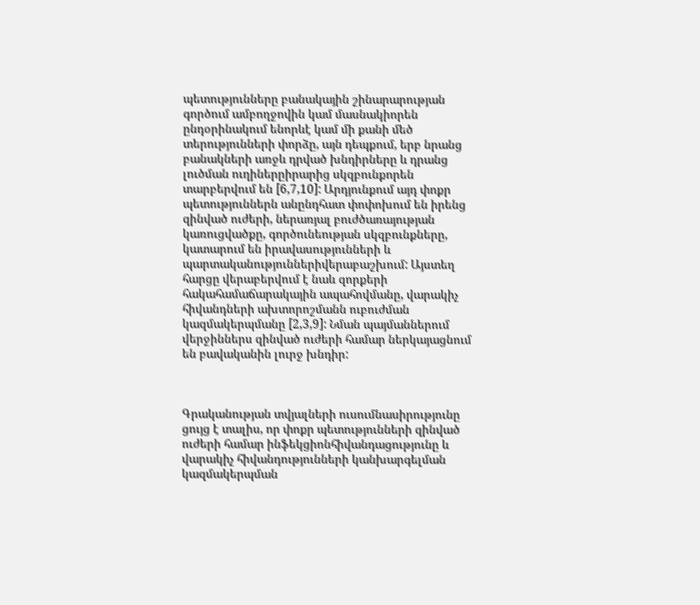պետությունները բանակային շինարարության գործում ամբողջովին կամ մասնակիորեն ընդօրինակում ենորևէ կամ մի քանի մեծ տերությունների փորձը, այն դեպքում, երբ նրանց բանակների առջև դրված խնդիրները և դրանց լուծման ուղիներըիրարից սկզբունքորեն տարբերվում են [6,7,10]: Արդյունքում այդ փոքր պետություններն անընդհատ փոփոխում են իրենց զինված ուժերի, ներառյալ բուժծառայության կառուցվածքը, գործունեության սկզբունքները, կատարում են իրավասությունների և պարտականություններիվերաբաշխում: Այստեղ հարցը վերաբերվում է նաև զորքերի հակահամաճարակային ապահովմանը, վարակիչ հիվանդների ախտորոշմանն ուբուժման կազմակերպմանը [2,3,9]: Նման պայմաններում վերջիններս զինված ուժերի համար ներկայացնում են բավականին լուրջ խնդիր:



Գրականության տվյալների ուսումնասիրությունը ցույց է տալիս, որ փոքր պետությունների զինված ուժերի համար ինֆեկցիոնհիվանդացությունը և վարակիչ հիվանդությունների կանխարգելման կազմակերպման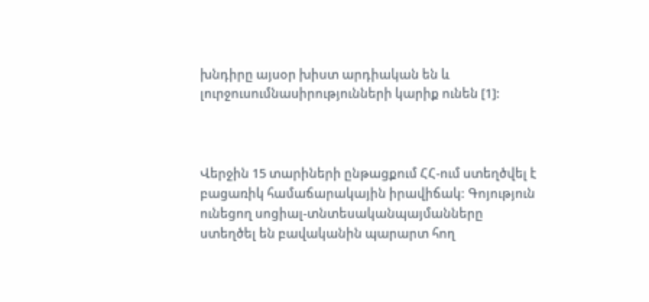խնդիրը այսօր խիստ արդիական են և լուրջուսումնասիրությունների կարիք ունեն [1]:



Վերջին 15 տարիների ընթացքում ՀՀ-ում ստեղծվել է բացառիկ համաճարակային իրավիճակ: Գոյություն ունեցող սոցիալ-տնտեսականպայմանները ստեղծել են բավականին պարարտ հող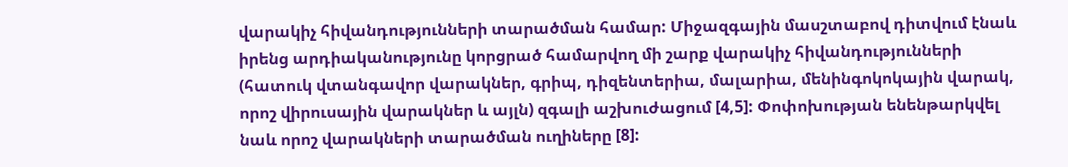վարակիչ հիվանդությունների տարածման համար: Միջազգային մասշտաբով դիտվում էնաև իրենց արդիականությունը կորցրած համարվող մի շարք վարակիչ հիվանդությունների (հատուկ վտանգավոր վարակներ, գրիպ, դիզենտերիա, մալարիա, մենինգոկոկային վարակ, որոշ վիրուսային վարակներ և այլն) զգալի աշխուժացում [4,5]: Փոփոխության ենենթարկվել նաև որոշ վարակների տարածման ուղիները [8]: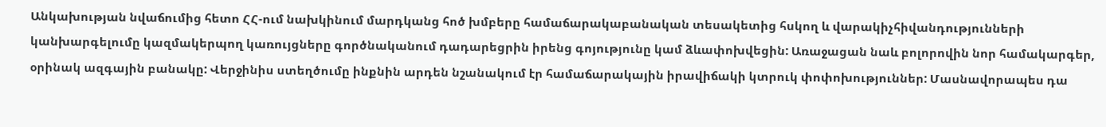Անկախության նվաճումից հետո ՀՀ-ում նախկինում մարդկանց հոծ խմբերը համաճարակաբանական տեսակետից հսկող և վարակիչհիվանդությունների կանխարգելումը կազմակերպող կառույցները գործնականում դադարեցրին իրենց գոյությունը կամ ձևափոխվեցին: Առաջացան նաև բոլորովին նոր համակարգեր, օրինակ ազգային բանակը: Վերջինիս ստեղծումը ինքնին արդեն նշանակում էր համաճարակային իրավիճակի կտրուկ փոփոխություններ: Մասնավորապես դա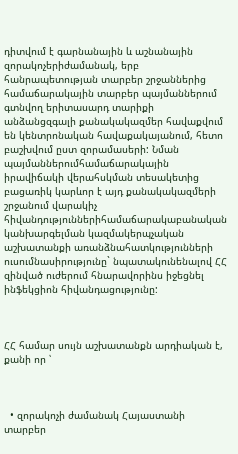դիտվում է գարնանային և աշնանային զորակոչերիժամանակ, երբ հանրապետության տարբեր շրջաններից համաճարակային տարբեր պայմաններում գտնվող երիտասարդ տարիքի անձանցզգալի քանակակազմեր հավաքվում են կենտրոնական հավաքակայանում, հետո բաշխվում ըստ զորամասերի: Նման պայմաններումհամաճարակային իրավիճակի վերահսկման տեսակետից բացառիկ կարևոր է այդ քանակակազմերի շրջանում վարակիչ հիվանդություններիհամաճարակաբանական կանխարգելման կազմակերպչական աշխատանքի առանձնահատկությունների ուսումնասիրությունը` նպատակունենալով ՀՀ զինված ուժերում հնարավորինս իջեցնել ինֆեկցիոն հիվանդացությունը:



ՀՀ համար սույն աշխատանքն արդիական է, քանի որ ՝



  • զորակոչի ժամանակ Հայաստանի տարբեր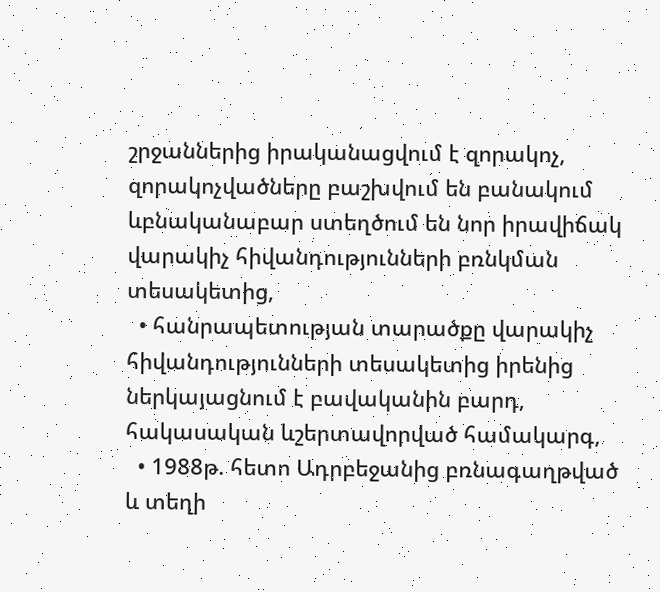շրջաններից իրականացվում է զորակոչ, զորակոչվածները բաշխվում են բանակում ևբնականաբար ստեղծում են նոր իրավիճակ վարակիչ հիվանդությունների բռնկման տեսակետից,
  • հանրապետության տարածքը վարակիչ հիվանդությունների տեսակետից իրենից ներկայացնում է բավականին բարդ, հակասական ևշերտավորված համակարգ,
  • 1988թ. հետո Ադրբեջանից բռնագաղթված և տեղի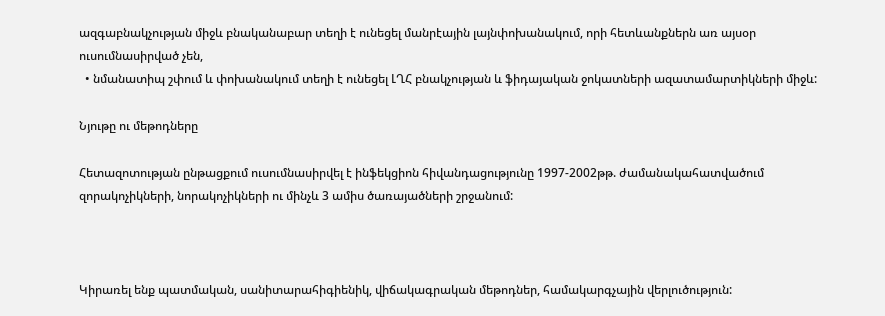ազգաբնակչության միջև բնականաբար տեղի է ունեցել մանրէային լայնփոխանակում, որի հետևանքներն առ այսօր ուսումնասիրված չեն,
  • նմանատիպ շփում և փոխանակում տեղի է ունեցել ԼՂՀ բնակչության և ֆիդայական ջոկատների ազատամարտիկների միջև:

Նյութը ու մեթոդները

Հետազոտության ընթացքում ուսումնասիրվել է ինֆեկցիոն հիվանդացությունը 1997-2002թթ. ժամանակահատվածում զորակոչիկների, նորակոչիկների ու մինչև 3 ամիս ծառայածների շրջանում:



Կիրառել ենք պատմական, սանիտարահիգիենիկ, վիճակագրական մեթոդներ, համակարգչային վերլուծություն: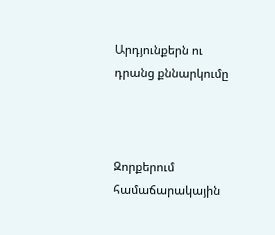Արդյունքերն ու դրանց քննարկումը



Զորքերում համաճարակային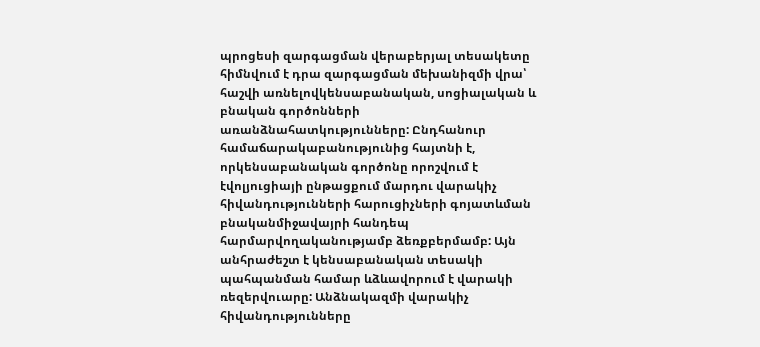պրոցեսի զարգացման վերաբերյալ տեսակետը հիմնվում է դրա զարգացման մեխանիզմի վրա՝ հաշվի առնելովկենսաբանական, սոցիալական և բնական գործոնների առանձնահատկությունները: Ընդհանուր համաճարակաբանությունից հայտնի է, որկենսաբանական գործոնը որոշվում է էվոլյուցիայի ընթացքում մարդու վարակիչ հիվանդությունների հարուցիչների գոյատևման բնականմիջավայրի հանդեպ հարմարվողականությամբ ձեռքբերմամբ: Այն անհրաժեշտ է կենսաբանական տեսակի պահպանման համար ևձևավորում է վարակի ռեզերվուարը: Անձնակազմի վարակիչ հիվանդությունները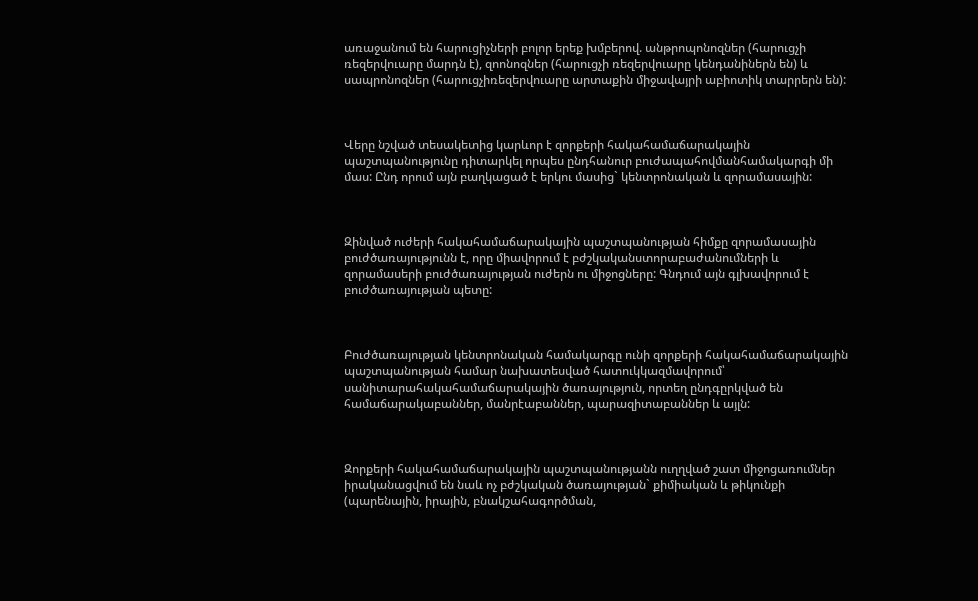առաջանում են հարուցիչների բոլոր երեք խմբերով. անթրոպոնոզներ (հարուցչի ռեզերվուարը մարդն է), զոոնոզներ (հարուցչի ռեզերվուարը կենդանիներն են) և սապրոնոզներ (հարուցչիռեզերվուարը արտաքին միջավայրի աբիոտիկ տարրերն են):



Վերը նշված տեսակետից կարևոր է զորքերի հակահամաճարակային պաշտպանությունը դիտարկել որպես ընդհանուր բուժապահովմանհամակարգի մի մաս: Ընդ որում այն բաղկացած է երկու մասից` կենտրոնական և զորամասային:



Զինված ուժերի հակահամաճարակային պաշտպանության հիմքը զորամասային բուժծառայությունն է, որը միավորում է բժշկականստորաբաժանումների և զորամասերի բուժծառայության ուժերն ու միջոցները: Գնդում այն գլխավորում է բուժծառայության պետը:



Բուժծառայության կենտրոնական համակարգը ունի զորքերի հակահամաճարակային պաշտպանության համար նախատեսված հատուկկազմավորում՝ սանիտարահակահամաճարակային ծառայություն, որտեղ ընդգըրկված են համաճարակաբաններ, մանրէաբաններ, պարազիտաբաններ և այլն:



Զորքերի հակահամաճարակային պաշտպանությանն ուղղված շատ միջոցառումներ իրականացվում են նաև ոչ բժշկական ծառայության` քիմիական և թիկունքի (պարենային, իրային, բնակշահագործման,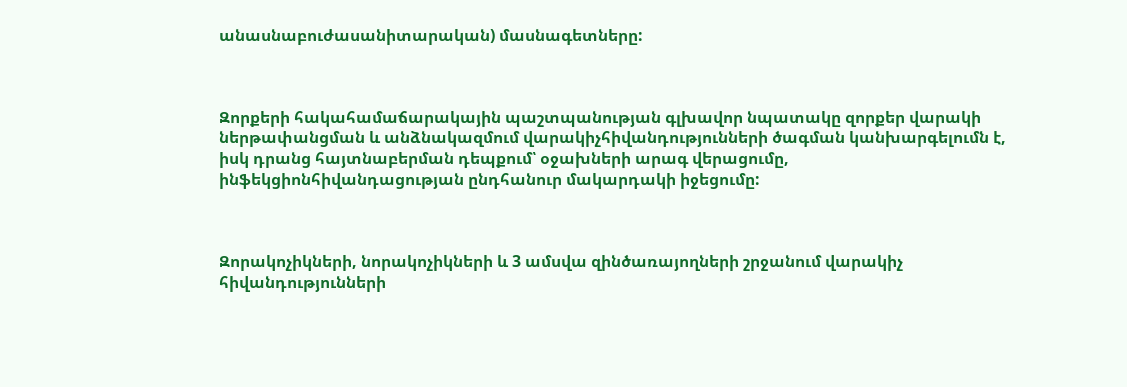անասնաբուժասանիտարական) մասնագետները:



Զորքերի հակահամաճարակային պաշտպանության գլխավոր նպատակը զորքեր վարակի ներթափանցման և անձնակազմում վարակիչհիվանդությունների ծագման կանխարգելումն է, իսկ դրանց հայտնաբերման դեպքում՝ օջախների արագ վերացումը, ինֆեկցիոնհիվանդացության ընդհանուր մակարդակի իջեցումը:



Զորակոչիկների, նորակոչիկների և 3 ամսվա զինծառայողների շրջանում վարակիչ հիվանդությունների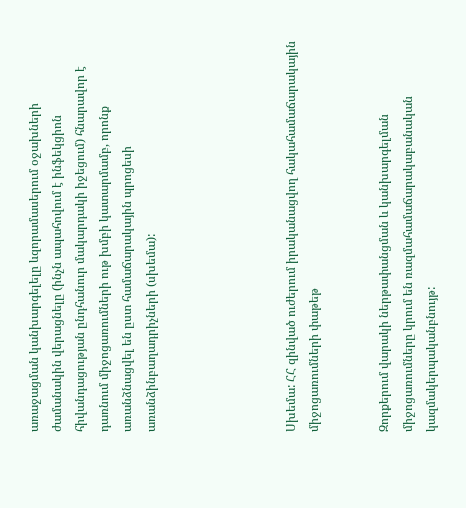առաջացման կանխարգելելը ևզորամասերում օջախների ժամանակին վերացնելը (ինչն ապահովում է ինֆեկցիոն հիվանդացության ընդհանուր մակարդակի իջեցում) հնարավոր է դառնում միջոցառումների ութ խմբի կատարմամբ, որոնք առանձնացվել են ըստ համաճարակային պրոցեսի առանձինբաղադրիչների (սխեմա):





Սխեմա: ՀՀ զինված ուժերում իրականացվող հակահամաճարակային միջոցառումների փաթեթ


Զորքերում վարակի ներթափանցման և կանխարգելման միջոցառումները կրում են ռազմահամաճարակաբանական կազմակերպականբնույթ: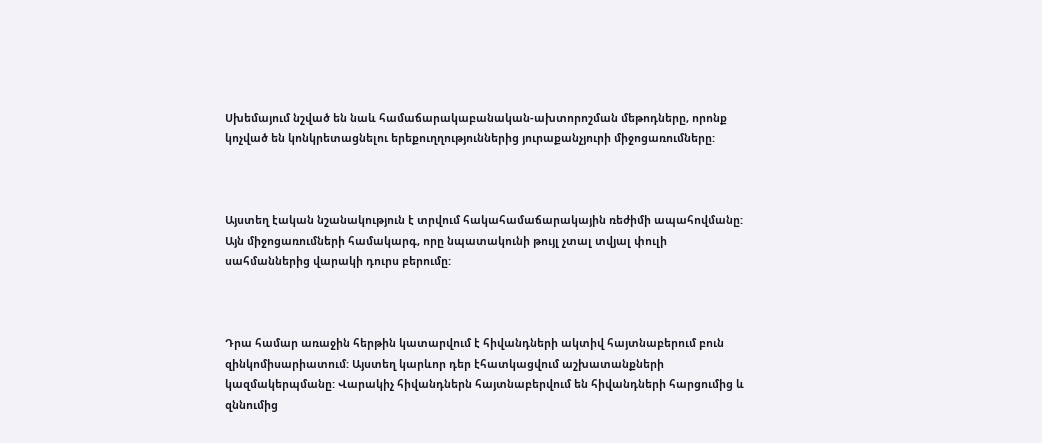Սխեմայում նշված են նաև համաճարակաբանական-ախտորոշման մեթոդները, որոնք կոչված են կոնկրետացնելու երեքուղղություններից յուրաքանչյուրի միջոցառումները:



Այստեղ էական նշանակություն է տրվում հակահամաճարակային ռեժիմի ապահովմանը: Այն միջոցառումների համակարգ, որը նպատակունի թույլ չտալ տվյալ փուլի սահմաններից վարակի դուրս բերումը:



Դրա համար առաջին հերթին կատարվում է հիվանդների ակտիվ հայտնաբերում բուն զինկոմիսարիատում: Այստեղ կարևոր դեր էհատկացվում աշխատանքների կազմակերպմանը: Վարակիչ հիվանդներն հայտնաբերվում են հիվանդների հարցումից և զննումից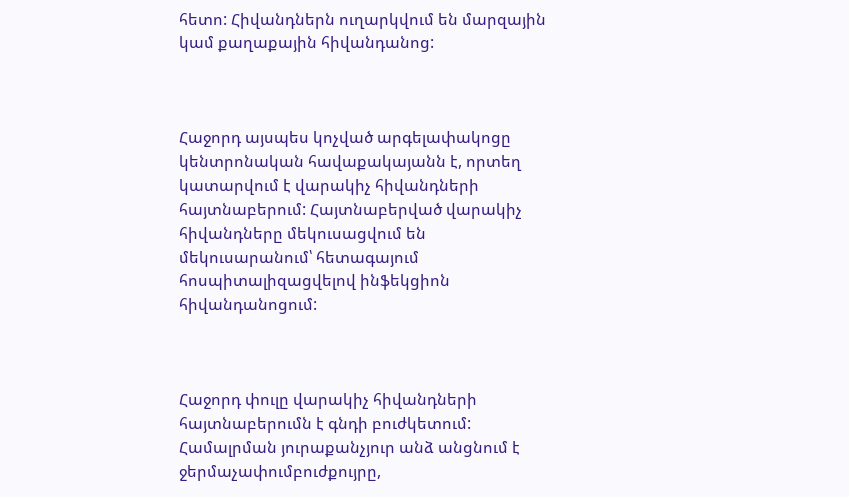հետո: Հիվանդներն ուղարկվում են մարզային կամ քաղաքային հիվանդանոց:



Հաջորդ այսպես կոչված արգելափակոցը կենտրոնական հավաքակայանն է, որտեղ կատարվում է վարակիչ հիվանդների հայտնաբերում: Հայտնաբերված վարակիչ հիվանդները մեկուսացվում են մեկուսարանում՝ հետագայում հոսպիտալիզացվելով ինֆեկցիոն հիվանդանոցում:



Հաջորդ փուլը վարակիչ հիվանդների հայտնաբերումն է գնդի բուժկետում: Համալրման յուրաքանչյուր անձ անցնում է ջերմաչափումբուժքույրը,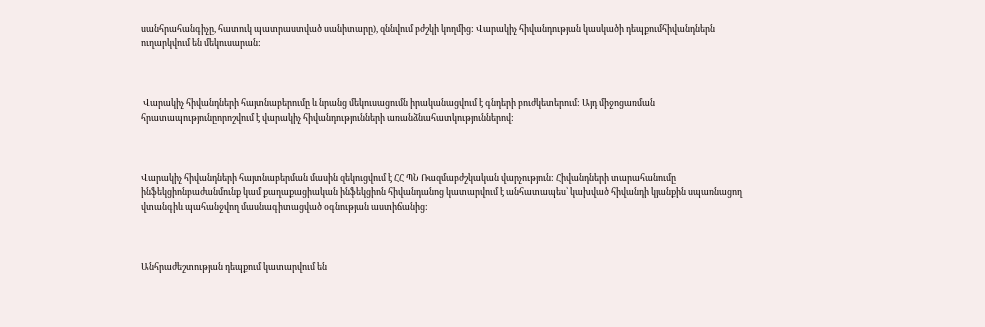սանհրահանգիչը, հատուկ պատրաստված սանիտարը), զննվում բժշկի կողմից: Վարակիչ հիվանդության կասկածի դեպքումհիվանդներն ուղարկվում են մեկուսարան:



 Վարակիչ հիվանդների հայտնաբերումը և նրանց մեկուսացումն իրականացվում է գնդերի բուժկետերում: Այդ միջոցառման հրատապությունըորոշվում է վարակիչ հիվանդությունների առանձնահատկություններով:



Վարակիչ հիվանդների հայտնաբերման մասին զեկուցվում է ՀՀ ՊՆ Ռազմաբժշկական վարչություն: Հիվանդների տարահանումը ինֆեկցիոնբաժանմունք կամ քաղաքացիական ինֆեկցիոն հիվանդանոց կատարվում է անհատապես՝ կախված հիվանդի կյանքին սպառնացող վտանգիև պահանջվող մասնագիտացված օգնության աստիճանից:



Անհրաժեշտության դեպքում կատարվում են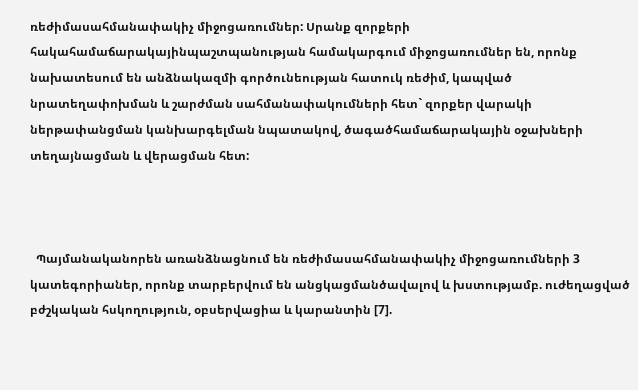ռեժիմասահմանափակիչ միջոցառումներ: Սրանք զորքերի հակահամաճարակայինպաշտպանության համակարգում միջոցառումներ են, որոնք նախատեսում են անձնակազմի գործունեության հատուկ ռեժիմ, կապված նրատեղափոխման և շարժման սահմանափակումների հետ` զորքեր վարակի ներթափանցման կանխարգելման նպատակով, ծագածհամաճարակային օջախների տեղայնացման և վերացման հետ:



  Պայմանականորեն առանձնացնում են ռեժիմասահմանափակիչ միջոցառումների 3 կատեգորիաներ, որոնք տարբերվում են անցկացմանծավալով և խստությամբ. ուժեղացված բժշկական հսկողություն, օբսերվացիա և կարանտին [7].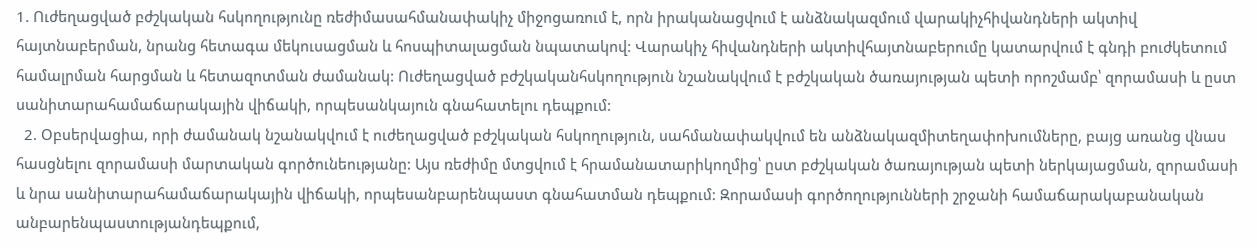1. Ուժեղացված բժշկական հսկողությունը ռեժիմասահմանափակիչ միջոցառում է, որն իրականացվում է անձնակազմում վարակիչհիվանդների ակտիվ հայտնաբերման, նրանց հետագա մեկուսացման և հոսպիտալացման նպատակով: Վարակիչ հիվանդների ակտիվհայտնաբերումը կատարվում է գնդի բուժկետում համալրման հարցման և հետազոտման ժամանակ: Ուժեղացված բժշկականհսկողություն նշանակվում է բժշկական ծառայության պետի որոշմամբ՝ զորամասի և ըստ սանիտարահամաճարակային վիճակի, որպեսանկայուն գնահատելու դեպքում:
  2. Օբսերվացիա, որի ժամանակ նշանակվում է ուժեղացված բժշկական հսկողություն, սահմանափակվում են անձնակազմիտեղափոխումները, բայց առանց վնաս հասցնելու զորամասի մարտական գործունեությանը: Այս ռեժիմը մտցվում է հրամանատարիկողմից՝ ըստ բժշկական ծառայության պետի ներկայացման, զորամասի և նրա սանիտարահամաճարակային վիճակի, որպեսանբարենպաստ գնահատման դեպքում: Զորամասի գործողությունների շրջանի համաճարակաբանական անբարենպաստությանդեպքում,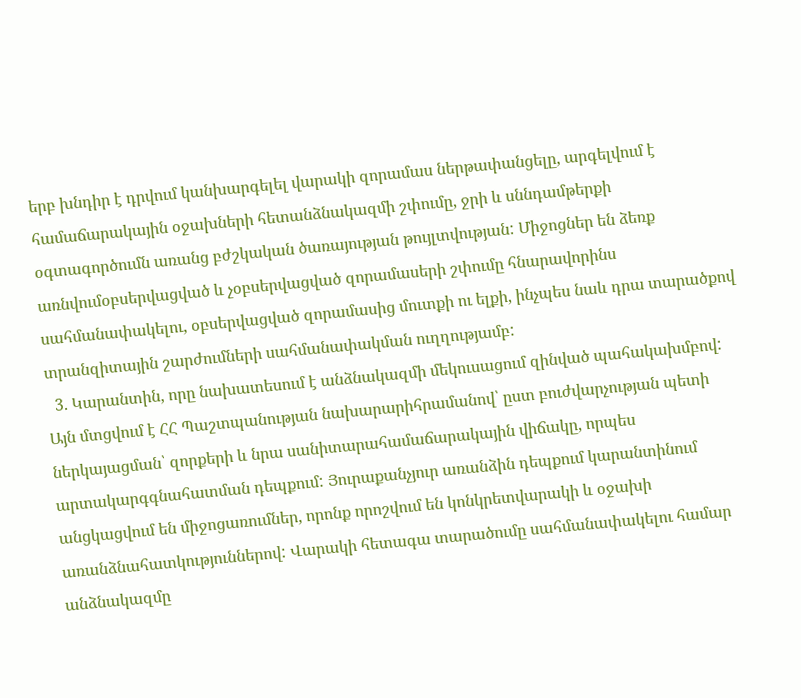երբ խնդիր է դրվում կանխարգելել վարակի զորամաս ներթափանցելը, արգելվում է համաճարակային օջախների հետանձնակազմի շփումը, ջրի և սննդամթերքի օգտագործումն առանց բժշկական ծառայության թույլտվության: Միջոցներ են ձեռք առնվումօբսերվացված և չօբսերվացված զորամասերի շփումը հնարավորինս սահմանափակելու, օբսերվացված զորամասից մուտքի ու ելքի, ինչպես նաև դրա տարածքով տրանզիտային շարժումների սահմանափակման ուղղությամբ:
  3. Կարանտին, որը նախատեսում է անձնակազմի մեկուսացում զինված պահակախմբով: Այն մտցվում է ՀՀ Պաշտպանության նախարարիհրամանով՝ ըստ բուժվարչության պետի ներկայացման՝ զորքերի և նրա սանիտարահամաճարակային վիճակը, որպես արտակարգգնահատման դեպքում: Յուրաքանչյուր առանձին դեպքում կարանտինում անցկացվում են միջոցառումներ, որոնք որոշվում են կոնկրետվարակի և օջախի առանձնահատկություններով: Վարակի հետագա տարածումը սահմանափակելու համար անձնակազմը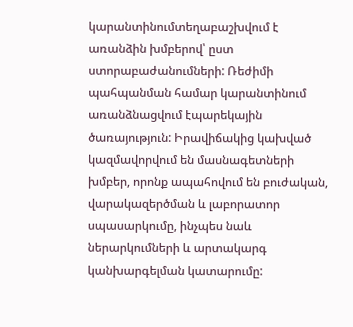կարանտինումտեղաբաշխվում է առանձին խմբերով՝ ըստ ստորաբաժանումների: Ռեժիմի պահպանման համար կարանտինում առանձնացվում էպարեկային ծառայություն: Իրավիճակից կախված կազմավորվում են մասնագետների խմբեր, որոնք ապահովում են բուժական, վարակազերծման և լաբորատոր սպասարկումը, ինչպես նաև ներարկումների և արտակարգ կանխարգելման կատարումը: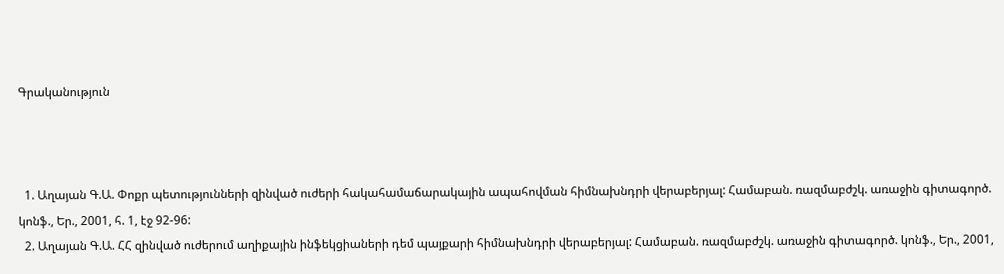Գրականություն



  1. Աղայան Գ.Ա. Փոքր պետությունների զինված ուժերի հակահամաճարակային ապահովման հիմնախնդրի վերաբերյալ: Համաբան. ռազմաբժշկ. առաջին գիտագործ. կոնֆ., Եր., 2001, հ. 1, էջ 92-96:
  2. Աղայան Գ.Ա. ՀՀ զինված ուժերում աղիքային ինֆեկցիաների դեմ պայքարի հիմնախնդրի վերաբերյալ: Համաբան. ռազմաբժշկ. առաջին գիտագործ. կոնֆ., Եր., 2001,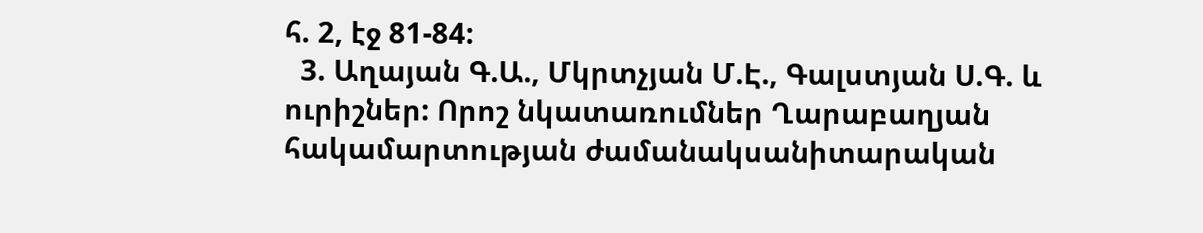հ. 2, էջ 81-84:
  3. Աղայան Գ.Ա., Մկրտչյան Մ.Է., Գալստյան Ս.Գ. և ուրիշներ: Որոշ նկատառումներ Ղարաբաղյան հակամարտության ժամանակսանիտարական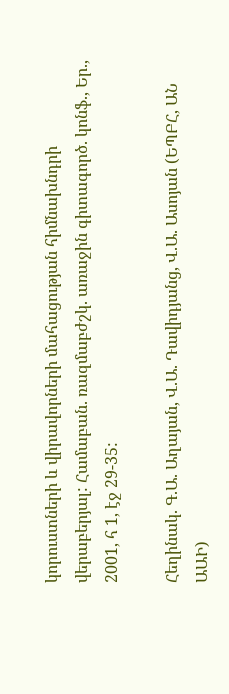կորուստների և վիրավորների մահացության հիմնախնդրի վերաբերյալ: Համաբան. ռազմաբժշկ. առաջին գիտագործ. կոնֆ., Եր., 2001, հ 1, էջ 29-35:

Հեղինակ. Գ.Ա. Աղայան, Վ.Ա. Դավիդյանց, Վ.Ա. Ասոյան (ԵՊԲՀ, ԱՆ ԱԱԻ)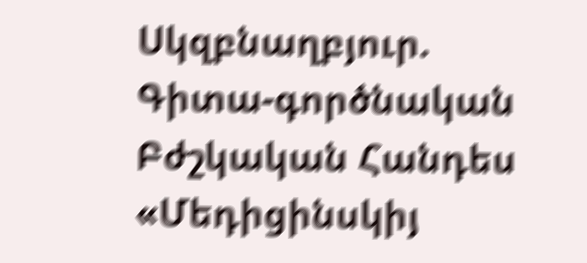Սկզբնաղբյուր. Գիտա-գործնական Բժշկական Հանդես «Մեդիցինսկիյ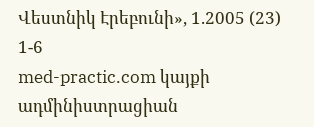Վեստնիկ Էրեբունի», 1.2005 (23) 1-6
med-practic.com կայքի ադմինիստրացիան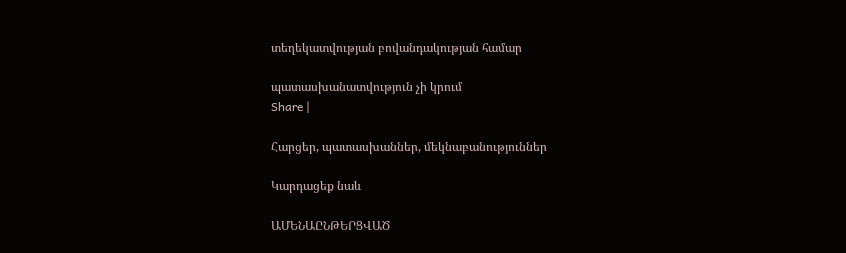տեղեկատվության բովանդակության համար

պատասխանատվություն չի կրում
Share |

Հարցեր, պատասխաններ, մեկնաբանություններ

Կարդացեք նաև

ԱՄԵՆԱԸՆԹԵՐՑՎԱԾ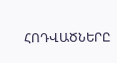ՀՈԴՎԱԾՆԵՐԸ